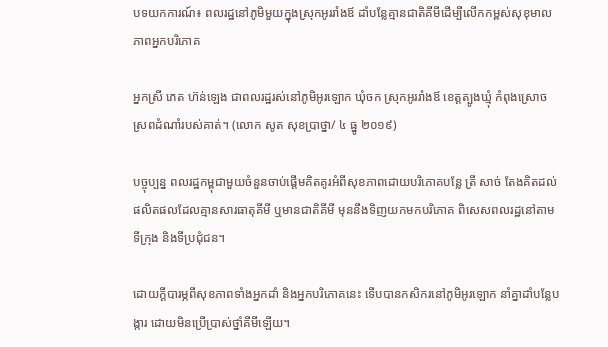បទយកការណ៍៖ ពលរដ្ឋនៅភូមិមួយក្នុងស្រុកអូររាំងឪ ដាំបន្លែគ្មានជាតិគីមីដើម្បីលើកកម្ពស់សុខុមាលភាពអ្នកបរិភោគ

អ្នកស្រី ភេត ហ៊ន់ឡេង ជាពលរដ្ឋរស់នៅភូមិអូរឡោក ឃុំចក ស្រុកអូររាំងឪ ខេត្តត្បូងឃ្មុំ កំពុងស្រោចស្រពដំណាំរបស់គាត់។ (លោក សូត សុខប្រាថ្នា/ ៤ ធ្នូ ២០១៩)

បច្ចុប្បន្ន ពលរដ្ឋកម្ពុជាមួយចំនួនចាប់ផ្តើមគិតគូរអំពីសុខភាពដោយបរិភោគបន្លែ ត្រី សាច់ តែងគិតដល់ផលិតផលដែលគ្មានសារធាតុគីមី ឬមានជាតិគីមី មុននឹងទិញយកមកបរិភោគ ពិសេសពលរដ្ឋនៅតាមទីក្រុង និងទីប្រជុំជន។

ដោយក្ដីបារម្ភពីសុខភាពទាំងអ្នកដាំ និងអ្នកបរិភោគនេះ ទើបបានកសិករនៅភូមិអូរឡោក នាំគ្នាដាំបន្លែបង្ការ ដោយមិនប្រើប្រាស់ថ្នាំគីមីឡើយ។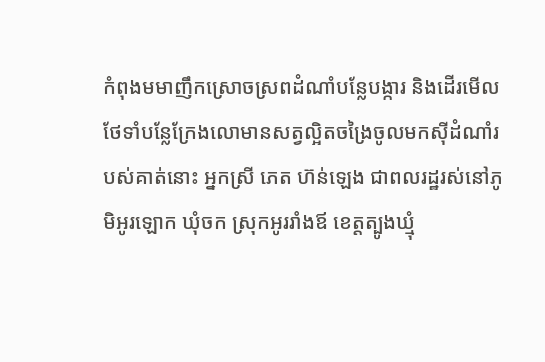កំពុងមមាញឹកស្រោចស្រពដំណាំបន្លែបង្ការ និងដើរមើលថែទាំបន្លែក្រែងលោមានសត្វល្អិតចង្រៃចូលមកស៊ីដំណាំរបស់គាត់នោះ អ្នកស្រី ភេត ហ៊ន់ឡេង ជាពលរដ្ឋរស់នៅភូមិអូរឡោក ឃុំចក ស្រុកអូររាំងឪ ខេត្តត្បូងឃ្មុំ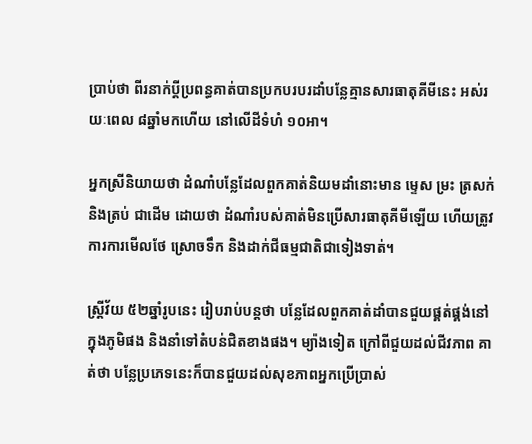ប្រាប់ថា ពីរនាក់ប្ដីប្រពន្ធគាត់បានប្រកបរបរដាំបន្លែគ្មានសារធាតុគីមីនេះ អស់រយៈពេល ៨ឆ្នាំមកហើយ នៅលើដីទំហំ ១០អា។

អ្នកស្រីនិយាយថា ដំណាំបន្លែដែលពួកគាត់និយមដាំនោះមាន ម្ទេស ម្រះ ត្រសក់ និងត្រប់ ជាដើម ដោយថា ដំណាំរបស់គាត់មិនប្រើសារធាតុគីមីឡើយ ហើយត្រូវការការមើលថែ ស្រោចទឹក និងដាក់ជីធម្មជាតិជាទៀងទាត់។

ស្ដ្រីវ័យ ៥២ឆ្នាំរូបនេះ រៀបរាប់បន្ដថា បន្លែដែលពួកគាត់ដាំបានជួយផ្គត់ផ្គង់នៅក្នុងភូមិផង និងនាំទៅតំបន់ជិតខាងផង។ ម្យ៉ាងទៀត ក្រៅពីជួយដល់ជីវភាព គាត់ថា បន្លែប្រភេទនេះក៏បានជួយដល់សុខភាពអ្នកប្រើប្រាស់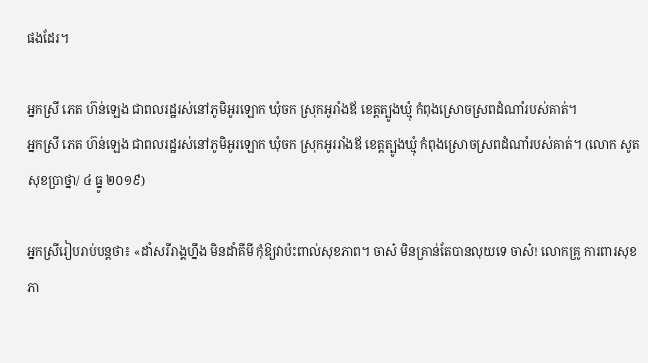ផងដែរ។

អ្នកស្រី ភេត ហ៊ន់ឡេង ជាពលរដ្ឋរស់នៅភូមិអូរឡោក ឃុំចក ស្រុកអូរាំងឪ ខេត្តត្បូងឃ្មុំ កំពុងស្រោចស្រពដំណាំរបស់គាត់។
អ្នកស្រី ភេត ហ៊ន់ឡេង ជាពលរដ្ឋរស់នៅភូមិអូរឡោក ឃុំចក ស្រុកអូររាំងឪ ខេត្តត្បូងឃ្មុំ កំពុងស្រោចស្រពដំណាំរបស់គាត់។ (លោក សូត សុខប្រាថ្នា/ ៤ ធ្នូ ២០១៩)

អ្នកស្រីរៀបរាប់បន្ដថា៖ «ដាំសរីរាង្គហ្នឹង មិនដាំគីមី កុំឱ្យវាប៉ះពាល់សុខភាព។ ចាស៎ មិនគ្រាន់តែបានលុយទេ ចាស៎! លោកគ្រូ ការពារសុខភា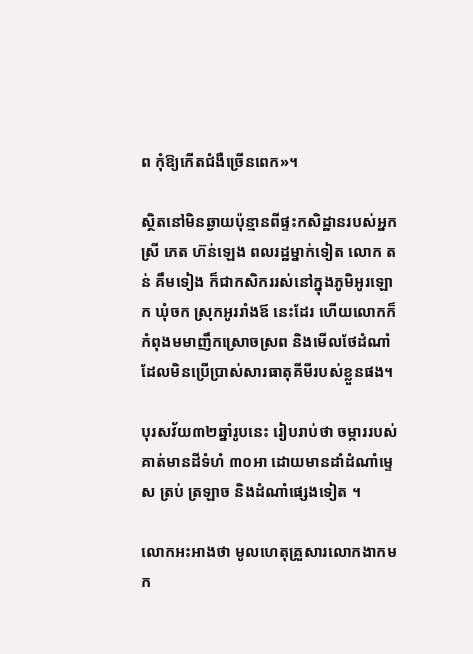ព កុំឱ្យកើតជំងឺច្រើនពេក»។

ស្ថិតនៅមិនឆ្ងាយប៉ុន្មានពីផ្ទះកសិដ្ឋានរបស់អ្នកស្រី ភេត ហ៊ន់ឡេង ពលរដ្ឋម្នាក់ទៀត លោក តន់ គឹមទៀង ក៏ជាកសិកររស់នៅក្នុងភូមិអូរឡោក ឃុំចក ស្រុកអូររាំងឪ នេះដែរ ហើយលោកក៏កំពុងមមាញឹកស្រោចស្រព និងមើលថែដំណាំដែលមិនប្រើប្រាស់សារធាតុគីមីរបស់ខ្លួនផង។

បុរសវ័យ៣២ឆ្នាំរូបនេះ រៀបរាប់ថា ចម្ការរបស់គាត់មានដីទំហំ ៣០អា ដោយមានដាំដំណាំម្ទេស ត្រប់ ត្រឡាច និងដំណាំផ្សេងទៀត ។

លោកអះអាងថា មូលហេតុគ្រួសារលោកងាកមក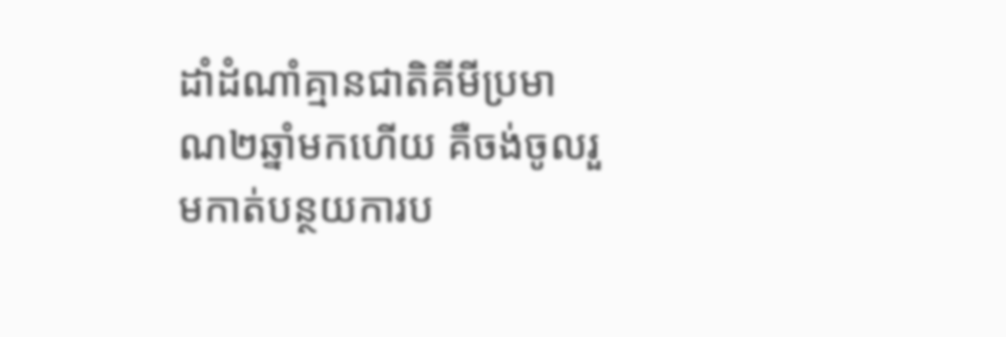ដាំដំណាំគ្មានជាតិគីមីប្រមាណ២ឆ្នាំមកហើយ គឺចង់ចូលរួមកាត់បន្ថយការប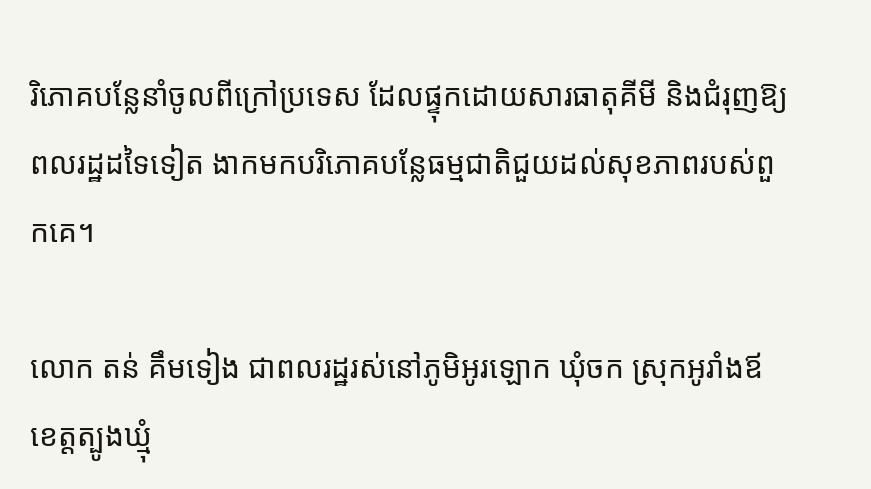រិភោគបន្លែនាំចូលពីក្រៅប្រទេស ដែលផ្ទុកដោយសារធាតុគីមី និងជំរុញឱ្យពលរដ្ឋដទៃទៀត ងាកមកបរិភោគបន្លែធម្មជាតិជួយដល់សុខភាពរបស់ពួកគេ។

លោក តន់ គឹមទៀង ជាពលរដ្ឋរស់នៅភូមិអូរឡោក ឃុំចក ស្រុកអូរាំងឪ ខេត្តត្បូងឃ្មុំ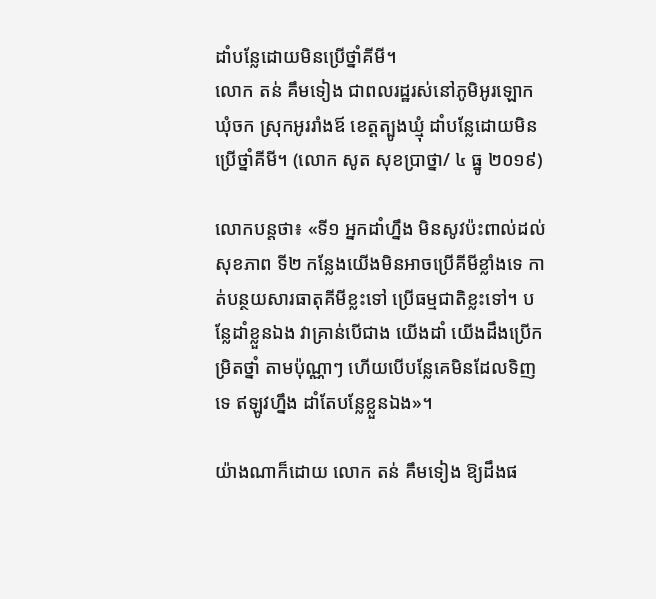ដាំបន្លែដោយមិនប្រើថ្នាំគីមី។
លោក តន់ គឹមទៀង ជាពលរដ្ឋរស់នៅភូមិអូរឡោក ឃុំចក ស្រុកអូររាំងឪ ខេត្តត្បូងឃ្មុំ ដាំបន្លែដោយមិនប្រើថ្នាំគីមី។ (លោក សូត សុខប្រាថ្នា/ ៤ ធ្នូ ២០១៩)

លោកបន្ដថា៖ «ទី១ អ្នកដាំហ្នឹង មិនសូវប៉ះពាល់ដល់សុខភាព ទី២ កន្លែងយើងមិនអាចប្រើគីមីខ្លាំងទេ កាត់បន្ថយសារធាតុគីមីខ្លះទៅ ប្រើធម្មជាតិខ្លះទៅ។ បន្លែដាំខ្លួនឯង វាគ្រាន់បើជាង យើងដាំ យើងដឹងប្រើកម្រិតថ្នាំ តាមប៉ុណ្ណាៗ ហើយបើបន្លែគេមិនដែលទិញទេ ឥឡូវហ្នឹង ដាំតែបន្លែខ្លួនឯង»។

យ៉ាងណាក៏ដោយ លោក តន់ គឹមទៀង ឱ្យដឹងផ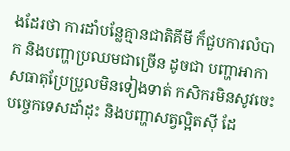ងដែរថា ការដាំបន្លែគ្មានជាតិគីមី ក៏ជួបការលំបាក និងបញ្ហាប្រឈមជាច្រើន ដូចជា បញ្ហាអាកាសធាតុប្រែប្រួលមិនទៀងទាត់ កសិករមិនសូវចេះបច្ចេកទេសដាំដុះ និងបញ្ហាសត្វល្អិតស៊ី ដែ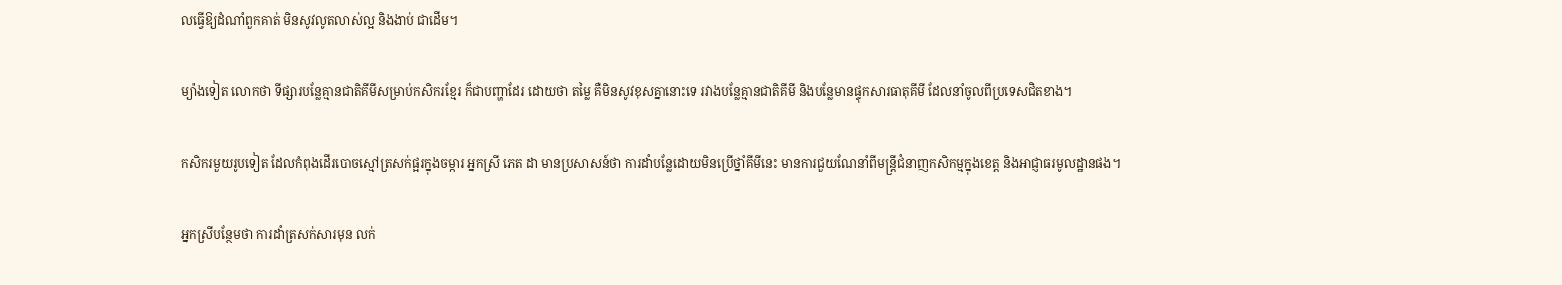លធ្វើឱ្យដំណាំពួកគាត់ មិនសូវលូតលាស់ល្អ និងងាប់ ជាដើម។

ម្យ៉ាងទៀត លោកថា ទីផ្សារបន្លែគ្មានជាតិគីមីសម្រាប់កសិករខ្មែរ ក៏ជាបញ្ហាដែរ ដោយថា តម្លៃ គឺមិនសូវខុសគ្នានោះទេ រវាងបន្លែគ្មានជាតិគីមី និងបន្លែមានផ្ទុកសារធាតុគីមី ដែលនាំចូលពីប្រទេសជិតខាង។

កសិករមួយរូបទៀត ដែលកំពុងដើរបោចស្មៅត្រសក់ផ្អរក្នុងចម្ការ អ្នកស្រី ភេត ដា មានប្រសាសន៍ថា ការដាំបន្លែដោយមិនប្រើថ្នាំគីមីនេះ មានការជួយណែនាំពីមន្ត្រីជំនាញកសិកម្មក្នុងខេត្ត និងអាជ្ញាធរមូលដ្ឋានផង។

អ្នកស្រីបន្ថែមថា ការដាំត្រសក់សារមុន លក់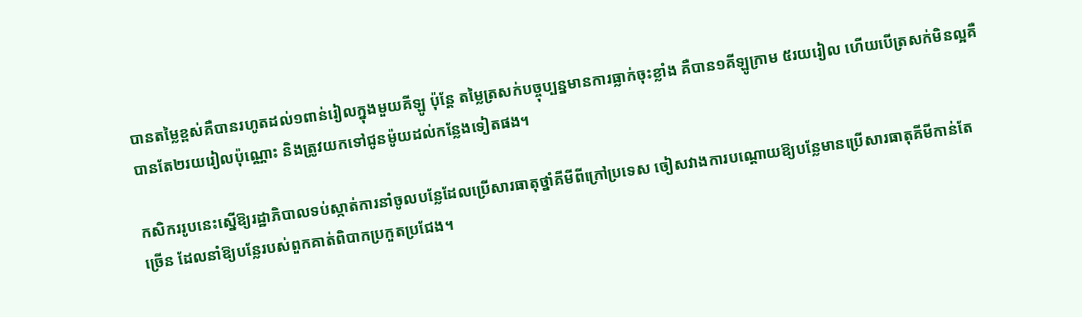បានតម្លៃខ្ពស់គឺបានរហូតដល់១ពាន់រៀលក្នុងមួយគីឡូ ប៉ុន្តែ តម្លៃត្រសក់បច្ចុប្បន្នមានការធ្លាក់ចុះខ្លាំង គឺបាន១គីឡូក្រាម ៥រយរៀល ហើយបើត្រសក់មិនល្អគឺបានតែ២រយរៀលប៉ុណ្ណោះ និងត្រូវយកទៅជូនម៉ូយដល់កន្លែងទៀតផង។

កសិកររូបនេះស្នើឱ្យរដ្ឋាភិបាលទប់ស្កាត់ការនាំចូលបន្លែដែលប្រើសារធាតុថ្នាំគីមីពីក្រៅប្រទេស ចៀសវាងការបណ្ដោយឱ្យបន្លែមានប្រើសារធាតុគីមីកាន់តែច្រើន ដែលនាំឱ្យបន្លែរបស់ពួកគាត់ពិបាកប្រកួតប្រជែង។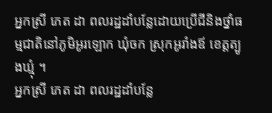អ្នកស្រី ភេត ដា ពលរដ្ឋដាំបន្លែដោយប្រើជីនិងថ្នាំធម្មជាតិនៅភូមិអូរឡោក ឃុំចក ស្រុកអូរាំងឪ ខេត្តត្បូងឃ្មុំ ។
អ្នកស្រី ភេត ដា ពលរដ្ឋដាំបន្លែ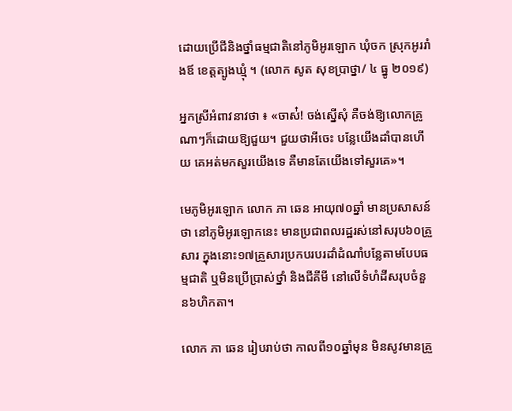ដោយប្រើជីនិងថ្នាំធម្មជាតិនៅភូមិអូរឡោក ឃុំចក ស្រុកអូររាំងឪ ខេត្តត្បូងឃ្មុំ ។ (លោក សូត សុខប្រាថ្នា/ ៤ ធ្នូ ២០១៩)

អ្នកស្រីអំពាវនាវថា ៖ «ចាស់៎! ចង់ស្នើសុំ គឺចង់ឱ្យលោកគ្រូណាៗក៏ដោយឱ្យជួយ។ ជួយថាអីចេះ បន្លែយើងដាំបានហើយ គេអត់មកសួរយើងទេ គឺមានតែយើងទៅសួរគេ»។

មេភូមិអូរឡោក លោក ភា ឆេន អាយុ៧០ឆ្នាំ មានប្រសាសន៍ថា នៅភូមិអូរឡោកនេះ មានប្រជាពលរដ្ឋរស់នៅសរុប៦០គ្រួសារ ក្នុងនោះ១៧គ្រួសារប្រកបរបរដាំដំណាំបន្លែតាមបែបធម្មជាតិ ឬមិនប្រើប្រាស់ថ្នាំ និងជីគីមី នៅលើទំហំដីសរុបចំនួន៦ហិកតា។

លោក ភា ឆេន រៀបរាប់ថា កាលពី១០ឆ្នាំមុន មិនសូវមានគ្រួ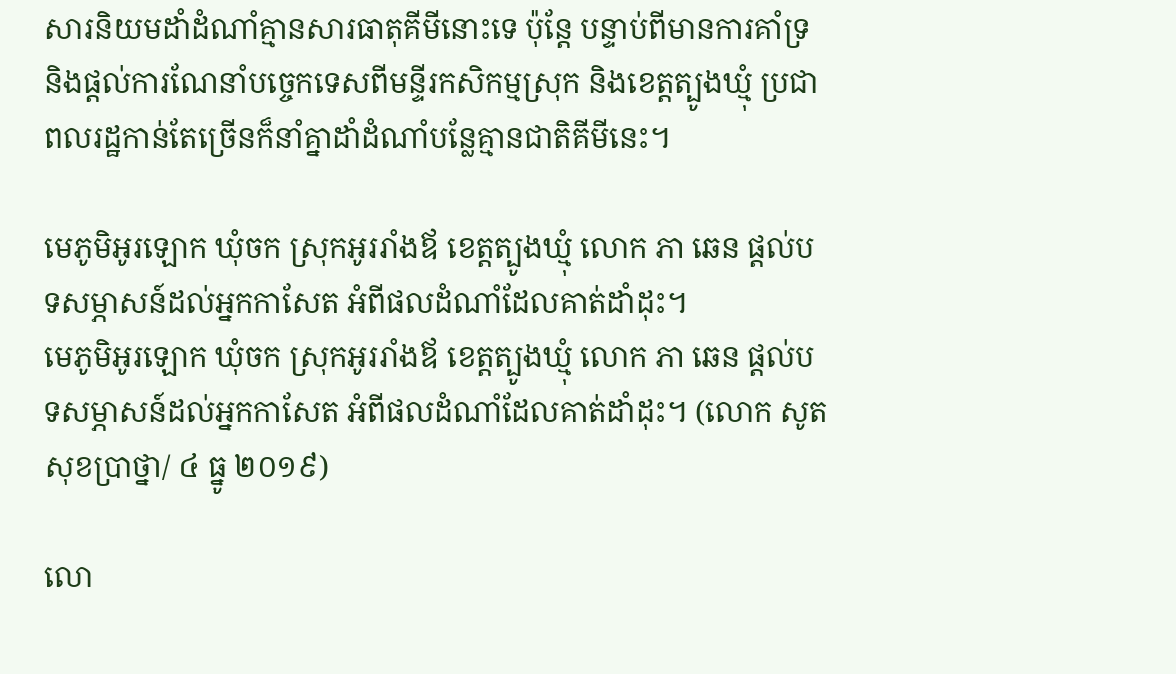សារនិយមដាំដំណាំគ្មានសារធាតុគីមីនោះទេ ប៉ុន្ដែ បន្ទាប់ពីមានការគាំទ្រ និងផ្ដល់ការណែនាំបច្ចេកទេសពីមន្ទីរកសិកម្មស្រុក និងខេត្តត្បូងឃ្មុំ ប្រជាពលរដ្ឋកាន់តែច្រើនក៏នាំគ្នាដាំដំណាំបន្លែគ្មានជាតិគីមីនេះ។

មេភូមិអូរឡោក ឃុំចក ស្រុកអូររាំងឪ ខេត្តត្បូងឃ្មុំ លោក ភា ឆេន ផ្ដល់បទសម្ភាសន៍ដល់អ្នកកាសែត អំពីផលដំណាំដែលគាត់ដាំដុះ។
មេភូមិអូរឡោក ឃុំចក ស្រុកអូររាំងឪ ខេត្តត្បូងឃ្មុំ លោក ភា ឆេន ផ្ដល់បទសម្ភាសន៍ដល់អ្នកកាសែត អំពីផលដំណាំដែលគាត់ដាំដុះ។ (លោក សូត សុខប្រាថ្នា/ ៤ ធ្នូ ២០១៩)

លោ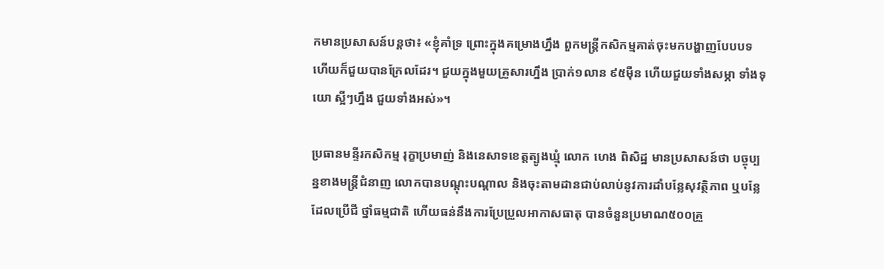កមានប្រសាសន៍បន្ដថា៖ «ខ្ញុំគាំទ្រ ព្រោះក្នុងគម្រោងហ្នឹង ពួកមន្ដ្រីកសិកម្មគាត់ចុះមកបង្ហាញបែបបទ ហើយក៏ជួយបានក្រែលដែរ។ ជួយក្នុងមួយគ្រួសារហ្នឹង ប្រាក់១លាន ៩៥ម៉ឺន ហើយជួយទាំងសម្ភា ទាំងទុយោ ស្អីៗហ្នឹង ជួយទាំងអស់»។

ប្រធានមន្ទីរកសិកម្ម រុក្ខាប្រមាញ់ និងនេសាទខេត្តត្បូងឃ្មុំ លោក ហេង ពិសិដ្ឋ មានប្រសាសន៍ថា បច្ចុប្បន្នខាងមន្ត្រីជំនាញ លោកបានបណ្ដុះបណ្ដាល និងចុះតាមដានជាប់លាប់នូវការដាំបន្លែសុវត្ថិភាព ឬបន្លែដែលប្រើជី ថ្នាំធម្មជាតិ ហើយធន់នឹងការប្រែប្រួលអាកាសធាតុ បានចំនួនប្រមាណ៥០០គ្រួ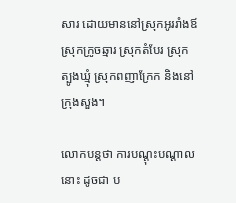សារ ដោយមាននៅស្រុកអូររាំងឪ ស្រុកក្រូចឆ្មារ ស្រុកតំបែរ ស្រុកត្បូងឃ្មុំ ស្រុកពញាក្រែក និងនៅក្រុងសួង។

លោកបន្តថា ការបណ្ដុះបណ្ដាលនោះ ដូចជា ប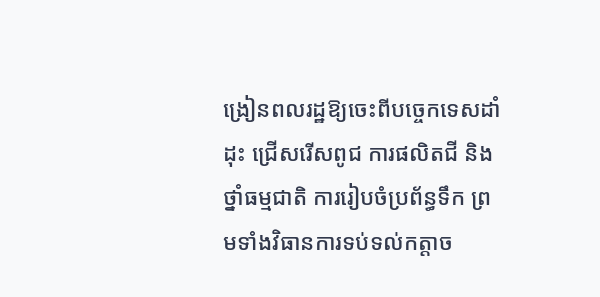ង្រៀនពលរដ្ឋឱ្យចេះពីបច្ចេកទេសដាំដុះ ជ្រើសរើសពូជ ការផលិតជី និងថ្នាំធម្មជាតិ ការរៀបចំប្រព័ន្ធទឹក ព្រមទាំងវិធានការទប់ទល់កត្តាច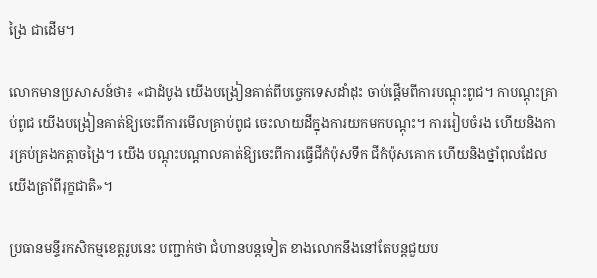ង្រៃ ជាដើម។

លោកមានប្រសាសន៍ថា៖ «ជាដំបូង យើងបង្រៀនគាត់ពីបច្ចេកទេសដាំដុះ ចាប់ផ្តើមពីការបណ្ដុះពូជ។ កាបណ្ដុះគ្រាប់ពូជ យើងបង្រៀនគាត់ឱ្យចេះពីការមើលគ្រាប់ពូជ ចេះលាយដីក្នុងការយកមកបណ្ដុះ។ ការរៀបចំរង ហើយនិងការគ្រប់គ្រងកត្តាចង្រៃ។ យើង បណ្ដុះបណ្ដាលគាត់ឱ្យចេះពីការធ្វើជីកំប៉ុសទឹក ជីកំប៉ុសគោក ហើយនិងថ្នាំពុលដែលយើងត្រាំពីរុក្ខជាតិ»។

ប្រធានមន្ទីរកសិកម្មខេត្តរូបនេះ បញ្ជាក់ថា ជំហានបន្តទៀត ខាងលោកនឹងនៅតែបន្តជួយប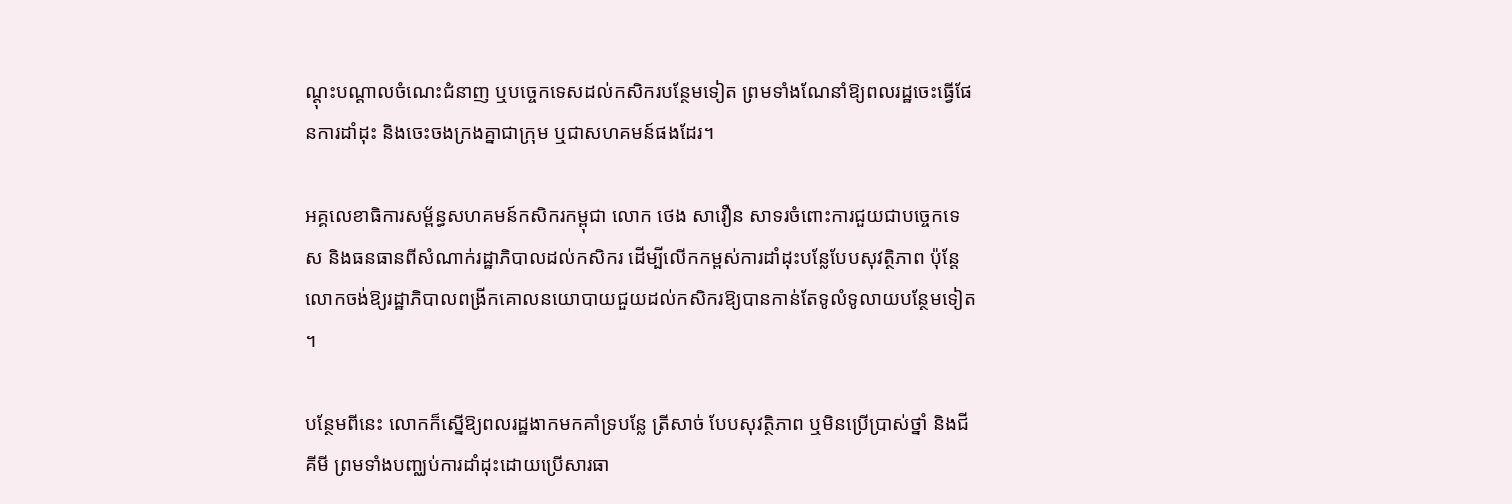ណ្ដុះបណ្ដាលចំណេះជំនាញ ឬបច្ចេកទេសដល់កសិករបន្ថែមទៀត ព្រមទាំងណែនាំឱ្យពលរដ្ឋចេះធ្វើផែនការដាំដុះ និងចេះចងក្រងគ្នាជាក្រុម ឬជាសហគមន៍ផងដែរ។

អគ្គលេខាធិការសម្ព័ន្ធសហគមន៍កសិករកម្ពុជា លោក ថេង សាវឿន សាទរចំពោះការជួយជាបច្ចេកទេស និងធនធានពីសំណាក់រដ្ឋាភិបាលដល់កសិករ ដើម្បីលើកកម្ពស់ការដាំដុះបន្លែបែបសុវត្ថិភាព ប៉ុន្តែ លោកចង់ឱ្យរដ្ឋាភិបាលពង្រីកគោលនយោបាយជួយដល់កសិករឱ្យបានកាន់តែទូលំទូលាយបន្ថែមទៀត។

បន្ថែមពីនេះ លោកក៏ស្នើឱ្យពលរដ្ឋងាកមកគាំទ្របន្លែ ត្រីសាច់ បែបសុវត្ថិភាព ឬមិនប្រើប្រាស់ថ្នាំ និងជីគីមី ព្រមទាំងបញ្ឈប់ការដាំដុះដោយប្រើសារធា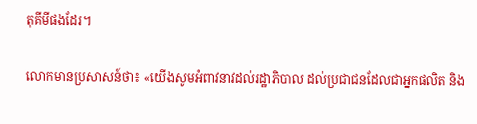តុគីមីផងដែរ។

លោកមានប្រសាសន៍ថា៖ «យើងសូមអំពាវនាវដល់រដ្ឋាភិបាល ដល់ប្រជាជនដែលជាអ្នកផលិត និង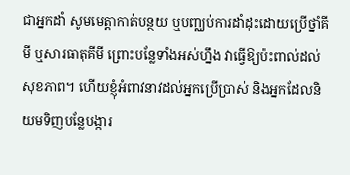ជាអ្នកដាំ សូមមេត្តាកាត់បន្ថយ ឬបញ្ឈប់ការដាំដុះដោយប្រើថ្នាំគីមី ឬសារធាតុគីមី ព្រោះបន្លែទាំងអស់ហ្នឹង វាធ្វើឱ្យប៉ះពាល់ដល់សុខភាព។ ហើយខ្ញុំអំពាវនាវដល់អ្នកប្រើប្រាស់ និងអ្នកដែលនិយមទិញបន្លែបង្ការ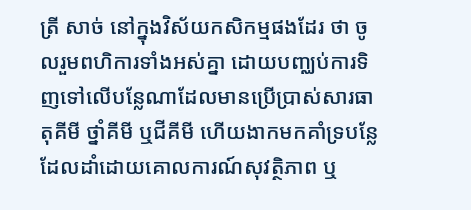ត្រី សាច់ នៅក្នុងវិស័យកសិកម្មផងដែរ ថា ចូលរួមពហិការទាំងអស់គ្នា ដោយបញ្ឈប់ការទិញទៅលើបន្លែណាដែលមានប្រើប្រាស់សារធាតុគីមី ថ្នាំគីមី ឬជីគីមី ហើយងាកមកគាំទ្របន្លែដែលដាំដោយគោលការណ៍សុវត្ថិភាព ឬ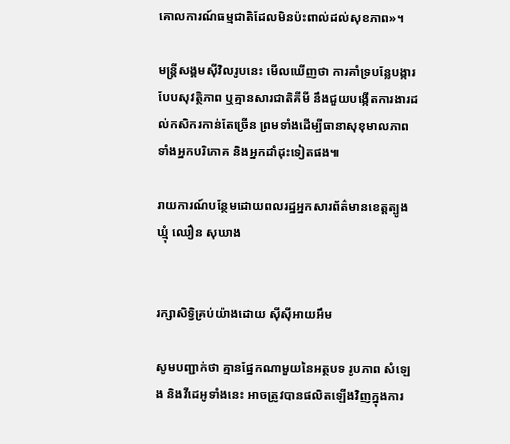គោលការណ៍ធម្មជាតិដែលមិនប៉ះពាល់ដល់សុខភាព»។

មន្ត្រីសង្គមស៊ីវិលរូបនេះ មើលឃើញថា ការគាំទ្របន្លែបង្ការបែបសុវត្ថិភាព ឬគ្មានសារជាតិគីមី នឹងជួយបង្កើតការងារដល់កសិករកាន់តែច្រើន ព្រមទាំងដើម្បីធានាសុខុមាលភាពទាំងអ្នកបរិភោគ និងអ្នកដាំដុះទៀតផង៕

រាយការណ៍បន្ថែមដោយពលរដ្ឋអ្នកសារព័ត៌មានខេត្តត្បូងឃ្មុំ ឈឿន សុឃាង


រក្សាសិទ្វិគ្រប់យ៉ាងដោយ ស៊ីស៊ីអាយអឹម

សូមបញ្ជាក់ថា គ្មានផ្នែកណាមួយនៃអត្ថបទ រូបភាព សំឡេង និងវីដេអូទាំងនេះ អាចត្រូវបានផលិតឡើងវិញក្នុងការ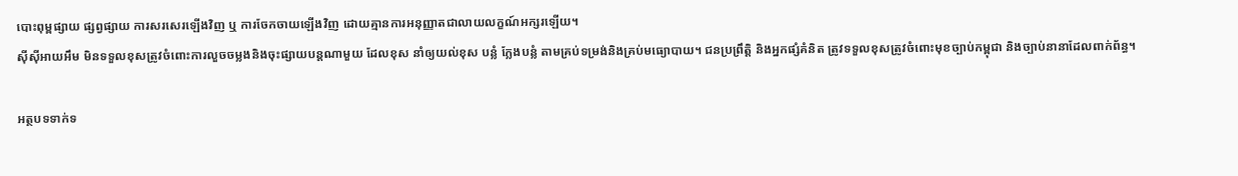បោះពុម្ពផ្សាយ ផ្សព្វផ្សាយ ការសរសេរឡើងវិញ ឬ ការចែកចាយឡើងវិញ ដោយគ្មានការអនុញ្ញាតជាលាយលក្ខណ៍អក្សរឡើយ។
ស៊ីស៊ីអាយអឹម មិនទទួលខុសត្រូវចំពោះការលួចចម្លងនិងចុះផ្សាយបន្តណាមួយ ដែលខុស នាំឲ្យយល់ខុស បន្លំ ក្លែងបន្លំ តាមគ្រប់ទម្រង់និងគ្រប់មធ្យោបាយ។ ជនប្រព្រឹត្តិ និងអ្នកផ្សំគំនិត ត្រូវទទួលខុសត្រូវចំពោះមុខច្បាប់កម្ពុជា និងច្បាប់នានាដែលពាក់ព័ន្ធ។

អត្ថបទទាក់ទ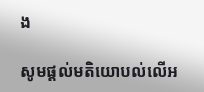ង

សូមផ្ដល់មតិយោបល់លើអ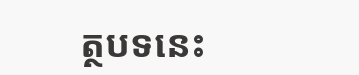ត្ថបទនេះ